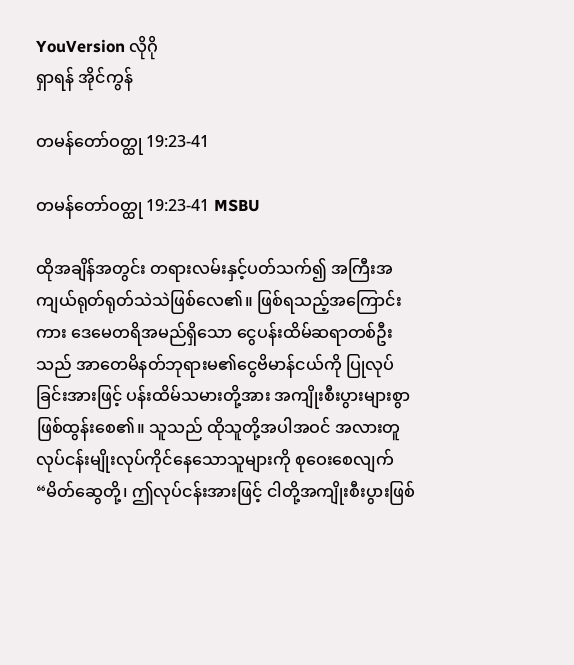YouVersion လိုဂို
ရှာရန် အိုင်ကွန်

တမန်တော်ဝတ္ထု 19:23-41

တမန်တော်ဝတ္ထု 19:23-41 MSBU

ထိုအချိန်အတွင်း တရားလမ်းနှင့်ပတ်သက်၍ အကြီးအကျယ်ရုတ်ရုတ်သဲသဲဖြစ်လေ၏။ ဖြစ်ရသည့်အကြောင်းကား ဒေမေတရိအမည်ရှိသော ငွေပန်းထိမ်ဆရာတစ်ဦးသည် အာတေမိနတ်ဘုရားမ၏ငွေဗိမာန်ငယ်ကို ပြုလုပ်ခြင်းအားဖြင့် ပန်းထိမ်သမားတို့အား အကျိုးစီးပွားများစွာ ဖြစ်ထွန်းစေ၏။ သူသည် ထိုသူတို့အပါအဝင် အလားတူလုပ်ငန်းမျိုးလုပ်ကိုင်နေသောသူများကို စုဝေးစေလျက် “မိတ်ဆွေတို့၊ ဤလုပ်ငန်းအားဖြင့် ငါတို့အကျိုးစီးပွားဖြစ်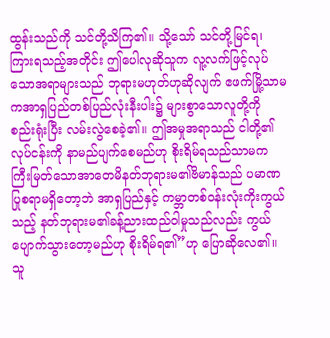ထွန်းသည်ကို သင်တို့သိကြ၏။ သို့သော် သင်တို့မြင်ရ၊ ကြားရသည့်အတိုင်း ဤပေါလုဆိုသူက လူ့လက်ဖြင့်လုပ်သောအရာများသည် ဘုရားမဟုတ်ဟုဆိုလျက် ဧဖက်မြို့သာမကအာရှပြည်တစ်ပြည်လုံးနီးပါး၌ များစွာသောလူတို့ကို စည်းရုံးပြီး လမ်းလွဲစေခဲ့၏။ ဤအမှုအရာသည် ငါတို့၏လုပ်ငန်းကို နာမည်ပျက်စေမည်ဟု စိုးရိမ်ရသည်သာမက ကြီးမြတ်သောအာတေမိနတ်ဘုရားမ၏ဗိမာန်သည် ပမာဏပြုစရာမရှိတော့ဘဲ အာရှပြည်နှင့် ကမ္ဘာတစ်ဝန်းလုံးကိုးကွယ်သည့် နတ်ဘုရားမ၏ခန့်ညားထည်ဝါမှုသည်လည်း ကွယ်ပျောက်သွားတော့မည်ဟု စိုးရိမ်ရ၏”ဟု ပြောဆိုလေ၏။ သူ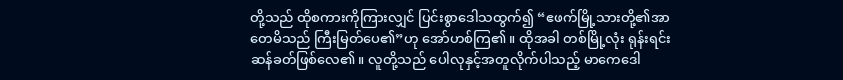တို့သည် ထိုစကားကိုကြားလျှင် ပြင်းစွာဒေါသထွက်၍ “ဧဖက်မြို့သားတို့၏အာတေမိသည် ကြီးမြတ်ပေ၏”ဟု အော်ဟစ်ကြ၏။ ထိုအခါ တစ်မြို့လုံး ရုန်းရင်းဆန်ခတ်ဖြစ်လေ၏။ လူတို့သည် ပေါလုနှင့်အတူလိုက်ပါသည့် မာကေဒေါ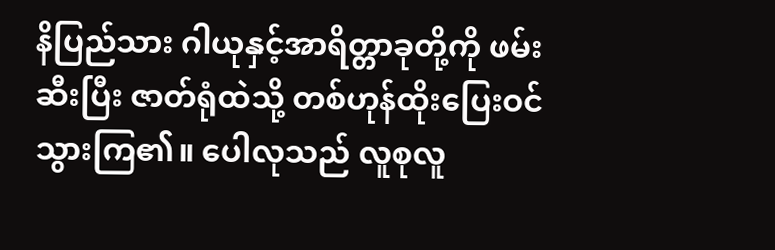နိပြည်သား ဂါယုနှင့်အာရိတ္တာခုတို့ကို ဖမ်းဆီးပြီး ဇာတ်ရုံထဲသို့ တစ်ဟုန်ထိုးပြေးဝင်သွားကြ၏။ ပေါလုသည် လူစုလူ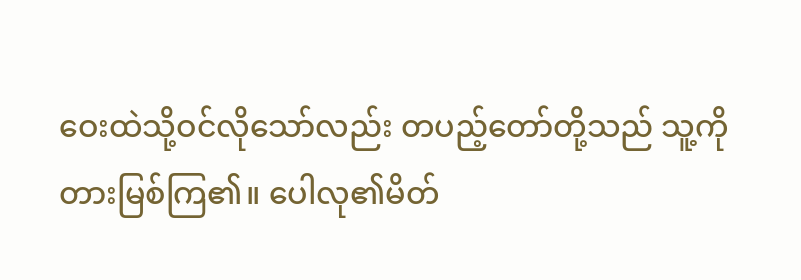ဝေးထဲသို့ဝင်လိုသော်လည်း တပည့်တော်တို့သည် သူ့ကိုတားမြစ်ကြ၏။ ပေါလု၏မိတ်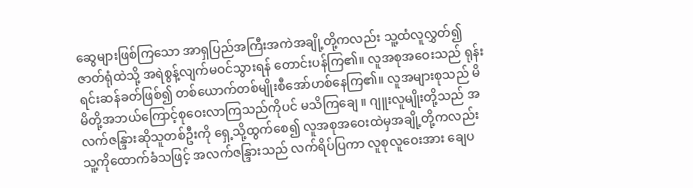ဆွေများဖြစ်ကြသော အာရှပြည်အကြီးအကဲအချို့တို့ကလည်း သူ့ထံလူလွှတ်၍ ဇာတ်ရုံထဲသို့ အရဲစွန့်လျက်မဝင်သွားရန် တောင်းပန်ကြ၏။ လူအစုအဝေးသည် ရုန်းရင်းဆန်ခတ်ဖြစ်၍ တစ်ယောက်တစ်မျိုးစီအော်ဟစ်နေကြ၏။ လူအများစုသည် မိမိတို့အဘယ်ကြောင့်စုဝေးလာကြသည်ကိုပင် မသိကြချေ ။ ဂျူးလူမျိုးတို့သည် အလက်ဇန္ဒြားဆိုသူတစ်ဦးကို ရှေ့သို့ထွက်စေ၍ လူအစုအဝေးထဲမှအချို့တို့ကလည်း သူ့ကိုထောက်ခံသဖြင့် အလက်ဇန္ဒြားသည် လက်ရိပ်ပြကာ လူစုလူဝေးအား ချေပ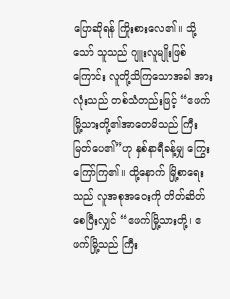ပြောဆိုရန် ကြိုးစားလေ၏။ သို့သော် သူသည် ဂျူးလူမျိုးဖြစ်ကြောင်း လူတို့သိကြသောအခါ အားလုံးသည် တစ်သံတည်းဖြင့် “ဧဖက်မြို့သားတို့၏အာတေမိသည် ကြီးမြတ်ပေ၏”ဟု နှစ်နာရီခန့်မျှ ကြွေးကြော်ကြ၏။ ထို့နောက် မြို့စာရေးသည် လူအစုအဝေးကို တိတ်ဆိတ်စေပြီးလျှင် “ဧဖက်မြို့သားတို့၊ ဧဖက်မြို့သည် ကြီး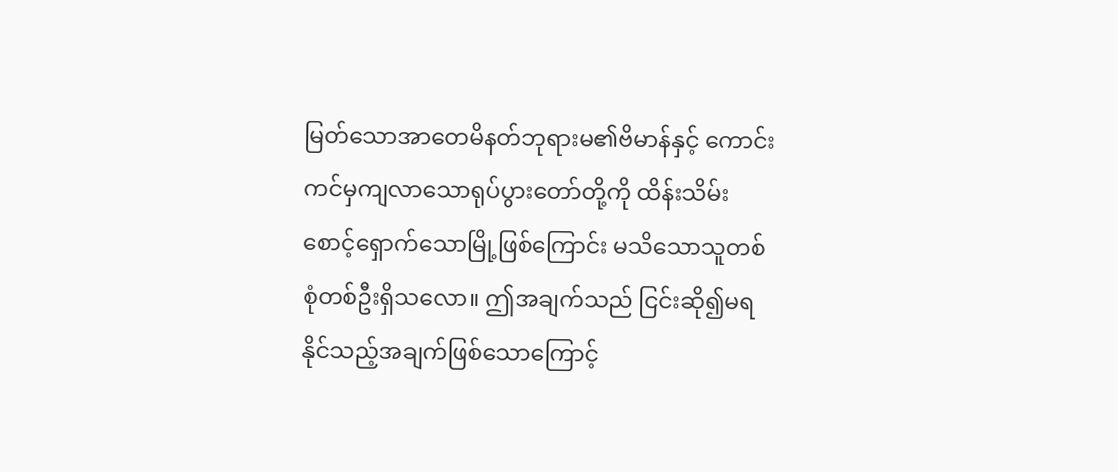မြတ်သောအာတေမိနတ်ဘုရားမ၏ဗိမာန်နှင့် ကောင်းကင်မှကျလာသောရုပ်ပွားတော်တို့ကို ထိန်းသိမ်းစောင့်ရှောက်သောမြို့ဖြစ်ကြောင်း မသိသောသူတစ်စုံတစ်ဦးရှိသလော။ ဤအချက်သည် ငြင်းဆို၍မရနိုင်သည့်အချက်ဖြစ်သောကြောင့်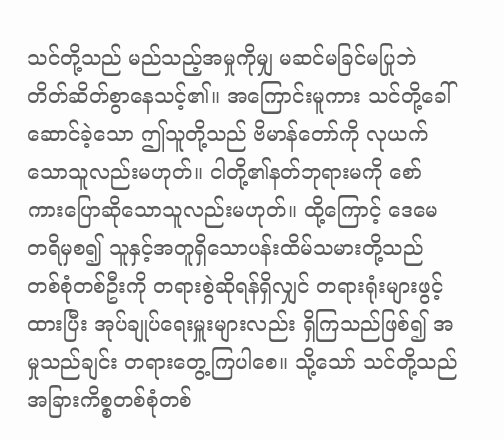သင်တို့သည် မည်သည့်အမှုကိုမျှ မဆင်မခြင်မပြုဘဲ တိတ်ဆိတ်စွာနေသင့်၏။ အကြောင်းမူကား သင်တို့ခေါ်ဆောင်ခဲ့သော ဤသူတို့သည် ဗိမာန်တော်ကို လုယက်သောသူလည်းမဟုတ်။ ငါတို့၏နတ်ဘုရားမကို စော်ကားပြောဆိုသောသူလည်းမဟုတ်။ ထို့ကြောင့် ဒေမေတရိမှစ၍ သူနှင့်အတူရှိသောပန်းထိမ်သမားတို့သည် တစ်စုံတစ်ဦးကို တရားစွဲဆိုရန်ရှိလျှင် တရားရုံးများဖွင့်ထားပြီး အုပ်ချုပ်ရေးမှူးများလည်း ရှိကြသည်ဖြစ်၍ အမှုသည်ချင်း တရားတွေ့ကြပါစေ။ သို့သော် သင်တို့သည် အခြားကိစ္စတစ်စုံတစ်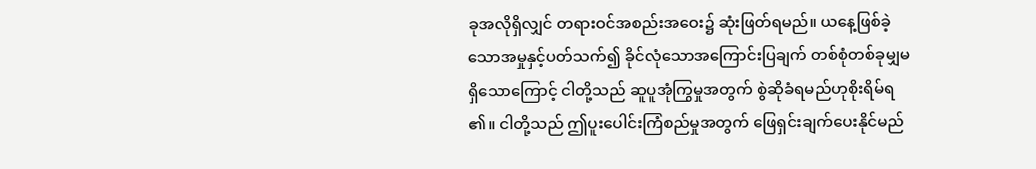ခုအလိုရှိလျှင် တရားဝင်အစည်းအဝေး၌ ဆုံးဖြတ်ရမည်။ ယနေ့ဖြစ်ခဲ့သောအမှုနှင့်ပတ်သက်၍ ခိုင်လုံသောအကြောင်းပြချက် တစ်စုံတစ်ခုမျှမရှိသောကြောင့် ငါတို့သည် ဆူပူအုံကြွမှုအတွက် စွဲဆိုခံရမည်ဟုစိုးရိမ်ရ၏။ ငါတို့သည် ဤပူးပေါင်းကြံစည်မှုအတွက် ဖြေရှင်းချက်ပေးနိုင်မည်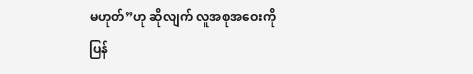မဟုတ်”ဟု ဆိုလျက် လူအစုအဝေးကို ပြန်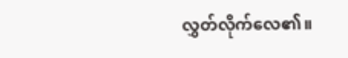လွှတ်လိုက်လေ၏။